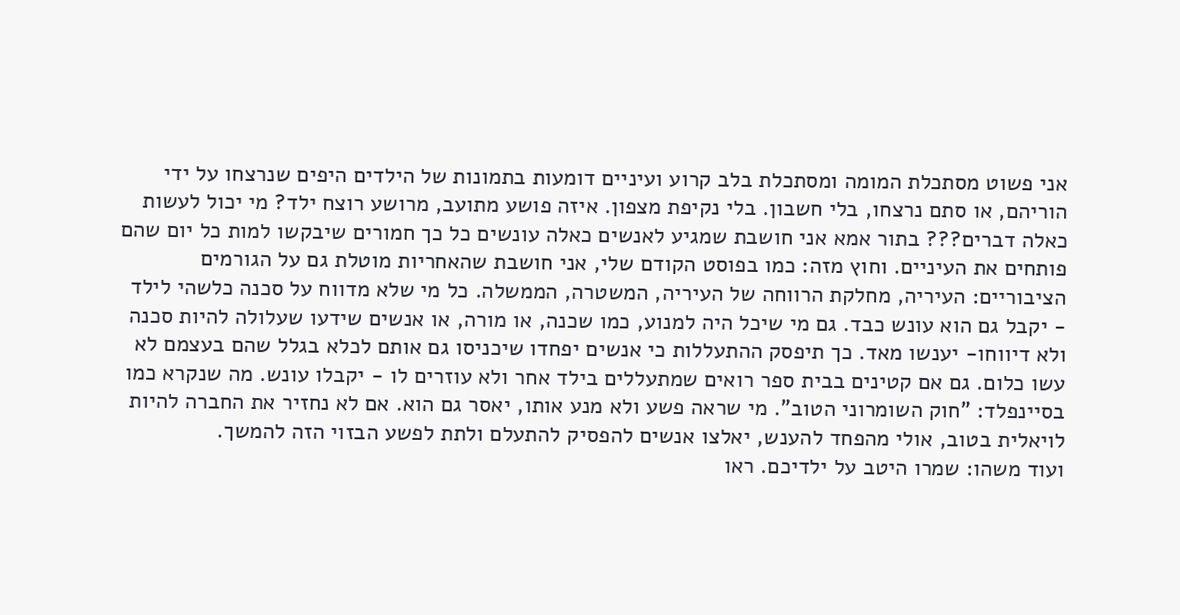אני פשוט מסתכלת המומה ומסתכלת בלב קרוע ועיניים דומעות בתמונות של הילדים היפים שנרצחו על ידי הוריהם, או סתם נרצחו, בלי חשבון. בלי נקיפת מצפון. איזה פושע מתועב, מרושע רוצח ילד? מי יכול לעשות כאלה דברים??? בתור אמא אני חושבת שמגיע לאנשים כאלה עונשים כל כך חמורים שיבקשו למות כל יום שהם פותחים את העיניים. וחוץ מזה: כמו בפוסט הקודם שלי, אני חושבת שהאחריות מוטלת גם על הגורמים הציבוריים: העיריה, מחלקת הרווחה של העיריה, המשטרה, הממשלה. כל מי שלא מדווח על סכנה כלשהי לילד - יקבל גם הוא עונש כבד. גם מי שיכל היה למנוע, כמו שכנה, או מורה, או אנשים שידעו שעלולה להיות סכנה ולא דיווחו- יענשו מאד. כך תיפסק ההתעללות כי אנשים יפחדו שיכניסו גם אותם לכלא בגלל שהם בעצמם לא עשו כלום. גם אם קטינים בבית ספר רואים שמתעללים בילד אחר ולא עוזרים לו - יקבלו עונש. מה שנקרא כמו בסיינפלד: "חוק השומרוני הטוב". מי שראה פשע ולא מנע אותו, יאסר גם הוא. אם לא נחזיר את החברה להיות לויאלית בטוב, אולי מהפחד להענש, יאלצו אנשים להפסיק להתעלם ולתת לפשע הבזוי הזה להמשך.
ועוד משהו: שמרו היטב על ילדיכם. ראו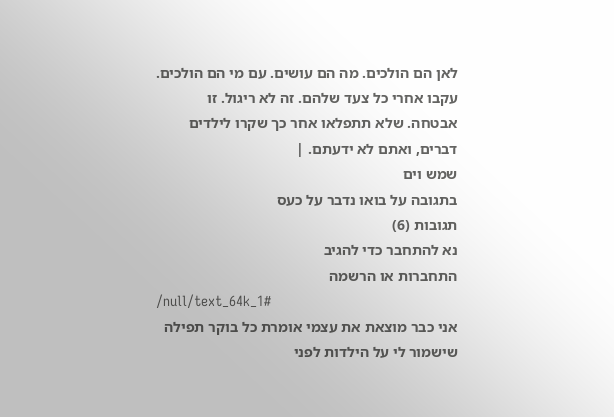לאן הם הולכים. מה הם עושים. עם מי הם הולכים. עקבו אחרי כל צעד שלהם. זה לא ריגול. זו אבטחה. שלא תתפלאו אחר כך שקרו לילדים דברים, ואתם לא ידעתם. |
שמש וים
בתגובה על בואו נדבר על כעס
תגובות (6)
נא להתחבר כדי להגיב
התחברות או הרשמה
/null/text_64k_1#
אני כבר מוצאת את עצמי אומרת כל בוקר תפילה שישמור לי על הילדות לפני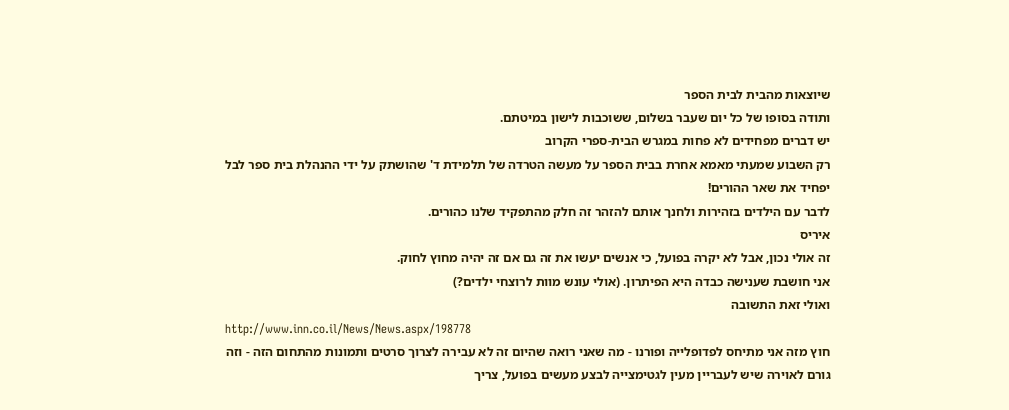שיוצאות מהבית לבית הספר
ותודה בסופו של כל יום שעבר בשלום, ששוכבות לישון במיטתם.
יש דברים מפחידים לא פחות במגרש הבית-ספרי הקרוב
רק השבוע שמעתי מאמא אחרת בבית הספר על מעשה הטרדה של תלמידת ד' שהושתק על ידי ההנהלת בית ספר לבל יפחיד את שאר ההורים!
לדבר עם הילדים בזהירות ולחנך אותם להזהר זה חלק מהתפקיד שלנו כהורים.
איריס
זה אולי נכון, אבל לא יקרה בפועל, כי אנשים יעשו את זה גם אם זה יהיה מחוץ לחוק.
אני חושבת שענישה כבדה היא הפיתרון. (אולי עונש מוות לרוצחי ילדים?)
ואולי זאת התשובה
http://www.inn.co.il/News/News.aspx/198778
חוץ מזה אני מתיחס לפדופלייה ופורנו - מה שאני רואה שהיום זה לא עבירה לצרוך סרטים ותמונות מהתחום הזה - וזה גורם לאוירה שיש לעבריין מעין לגטימצייה לבצע מעשים בפועל, צריך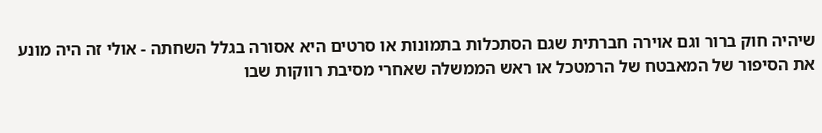שיהיה חוק ברור וגם אוירה חברתית שגם הסתכלות בתמונות או סרטים היא אסורה בגלל השחתה - אולי זה היה מונע את הסיפור של המאבטח של הרמטכל או ראש הממשלה שאחרי מסיבת רווקות שבו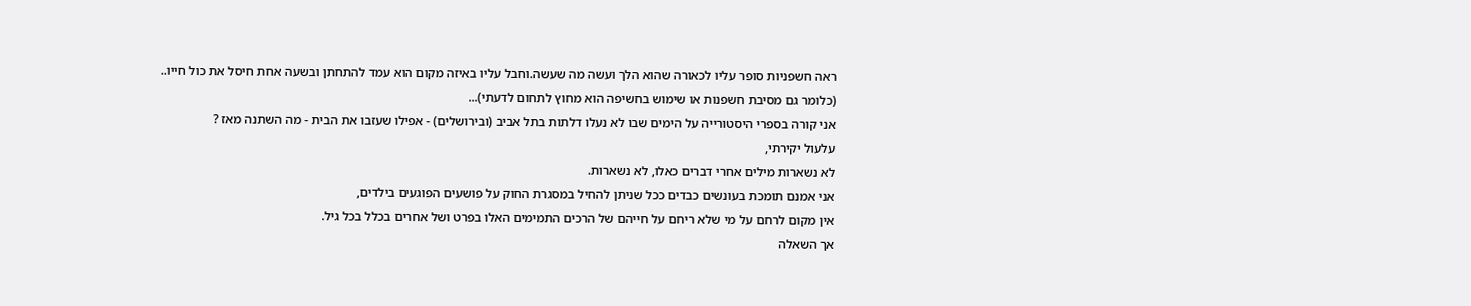ראה חשפניות סופר עליו לכאורה שהוא הלך ועשה מה שעשה.וחבל עליו באיזה מקום הוא עמד להתחתן ובשעה אחת חיסל את כול חייו..
(כלומר גם מסיבת חשפנות או שימוש בחשיפה הוא מחוץ לתחום לדעתי)...
אני קורה בספרי היסטורייה על הימים שבו לא נעלו דלתות בתל אביב (ובירושלים) - אפילו שעזבו את הבית - מה השתנה מאז ?
עלעול יקירתי,
לא נשארות מילים אחרי דברים כאלו, לא נשארות.
אני אמנם תומכת בעונשים כבדים ככל שניתן להחיל במסגרת החוק על פושעים הפוגעים בילדים,
אין מקום לרחם על מי שלא ריחם על חייהם של הרכים התמימים האלו בפרט ושל אחרים בכלל בכל גיל.
אך השאלה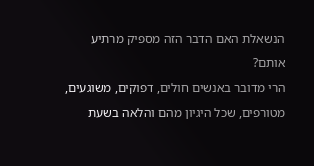הנשאלת האם הדבר הזה מספיק מרתיע אותם?
הרי מדובר באנשים חולים, דפוקים, משוגעים, מטורפים, שכל היגיון מהם והלאה בשעת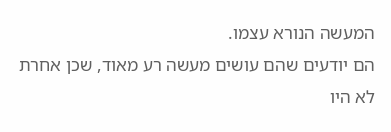המעשה הנורא עצמו.
הם יודעים שהם עושים מעשה רע מאוד, שכן אחרת לא היו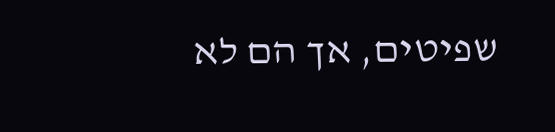שפיטים, אך הם לא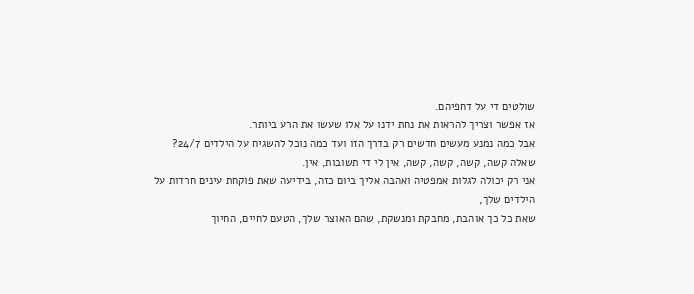שולטים די על דחפיהם.
אז אפשר וצריך להראות את נחת ידנו על אלו שעשו את הרע ביותר.
אבל כמה נמנע מעשים חדשים רק בדרך הזו ועד כמה נוכל להשגיח על הילדים 24/7?
שאלה קשה, קשה, קשה, קשה, אין לי די תשובות, אין.
אני רק יכולה לגלות אמפטיה ואהבה אליך ביום כזה, בידיעה שאת פוקחת עינים חרדות על הילדים שלך,
שאת כל כך אוהבת, מחבקת ומנשקת, שהם האוצר שלך, הטעם לחיים, החיוך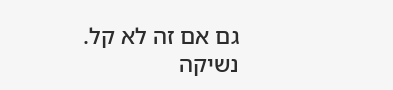גם אם זה לא קל.
נשיקה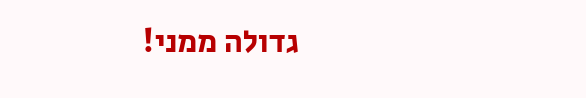גדולה ממני!